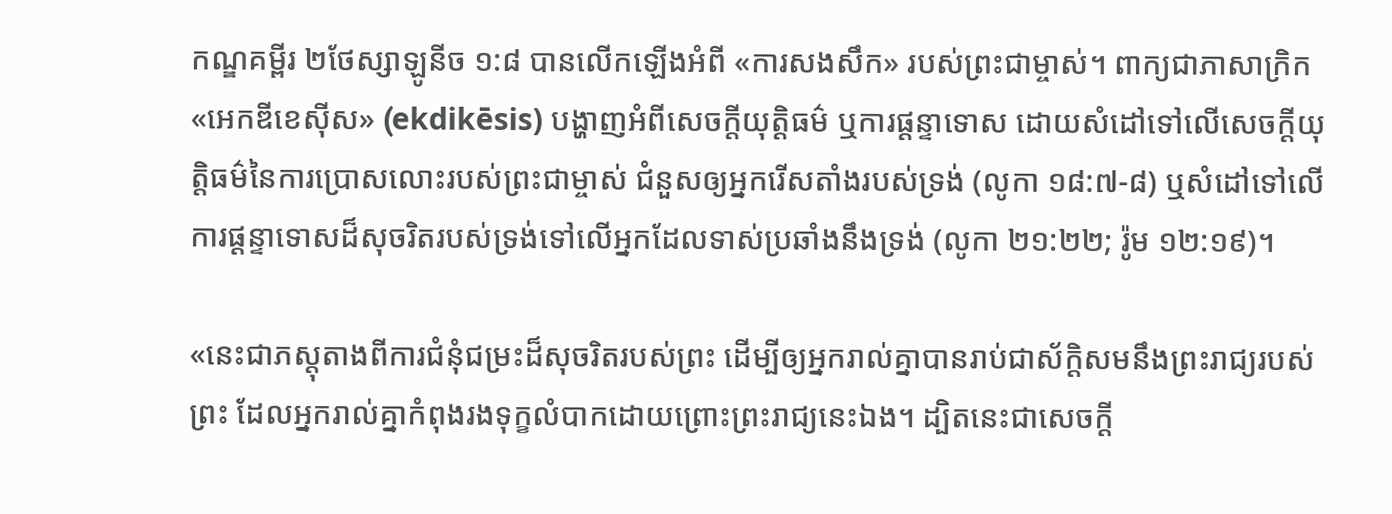កណ្ឌគម្ពីរ ២ថែស្សាឡូនីច ១:៨ បានលើកឡើងអំពី «ការសងសឹក» របស់ព្រះជាម្ចាស់។ ពាក្យជាភាសាក្រិក «អេកឌីខេស៊ីស» (ekdikēsis) បង្ហាញអំពីសេចក្ដីយុត្តិធម៌ ឬការផ្ដន្ទាទោស ដោយសំដៅទៅលើសេចក្ដីយុត្តិធម៌នៃការប្រោសលោះរបស់ព្រះជាម្ចាស់ ជំនួសឲ្យអ្នករើសតាំងរបស់ទ្រង់ (លូកា ១៨:៧-៨) ឬសំដៅទៅលើការផ្ដន្ទាទោសដ៏សុចរិតរបស់ទ្រង់ទៅលើអ្នកដែលទាស់ប្រឆាំងនឹងទ្រង់ (លូកា ២១:២២; រ៉ូម ១២:១៩)។

«នេះជាភស្តុតាងពីការជំនុំជម្រះដ៏សុចរិតរបស់ព្រះ ដើម្បីឲ្យអ្នករាល់គ្នាបានរាប់ជាស័ក្ដិសមនឹងព្រះរាជ្យរបស់ព្រះ ដែលអ្នករាល់គ្នាកំពុងរងទុក្ខលំបាកដោយព្រោះព្រះរាជ្យនេះឯង។ ដ្បិតនេះជាសេចក្ដី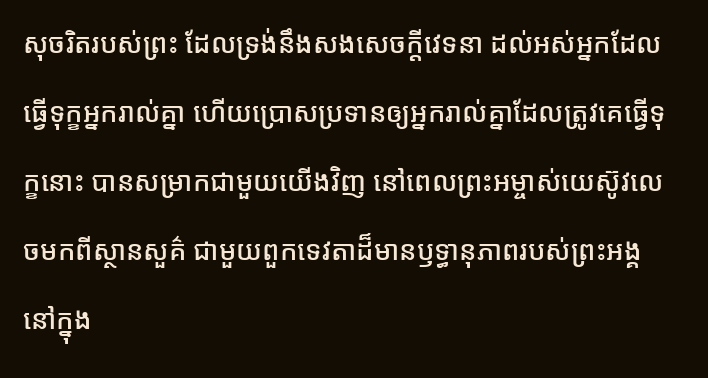សុចរិតរបស់ព្រះ ដែលទ្រង់នឹងសងសេចក្ដីវេទនា ដល់អស់អ្នកដែលធ្វើទុក្ខអ្នករាល់គ្នា ហើយប្រោសប្រទានឲ្យអ្នករាល់គ្នាដែលត្រូវគេធ្វើទុក្ខនោះ បានសម្រាកជាមួយយើងវិញ នៅពេលព្រះអម្ចាស់យេស៊ូវលេចមកពីស្ថានសួគ៌ ជាមួយពួកទេវតាដ៏មានឫទ្ធានុភាពរបស់ព្រះអង្គ នៅក្នុង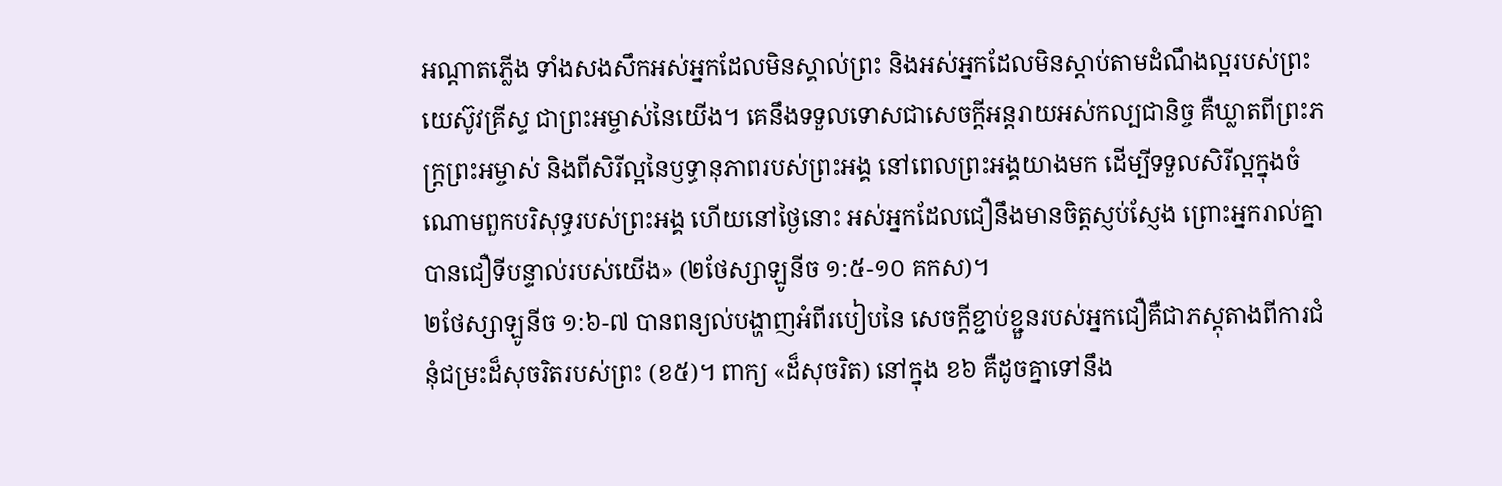អណ្ដាតភ្លើង ទាំងសងសឹកអស់អ្នកដែលមិនស្គាល់ព្រះ និងអស់អ្នកដែលមិនស្តាប់តាមដំណឹងល្អរបស់ព្រះយេស៊ូវគ្រីស្ទ ជាព្រះអម្ចាស់នៃយើង។ គេនឹងទទួលទោសជាសេចក្ដីអន្តរាយអស់កល្បជានិច្ច គឺឃ្លាតពីព្រះភក្ត្រព្រះអម្ចាស់ និងពីសិរីល្អនៃឫទ្ធានុភាពរបស់ព្រះអង្គ នៅពេលព្រះអង្គយាងមក ដើម្បីទទួលសិរីល្អក្នុងចំណោមពួកបរិសុទ្ធរបស់ព្រះអង្គ ហើយនៅថ្ងៃនោះ អស់អ្នកដែលជឿនឹងមានចិត្តស្ញប់ស្ញែង ព្រោះអ្នករាល់គ្នាបានជឿទីបន្ទាល់របស់យើង» (២ថែស្សាឡូនីច ១:៥-១០ គកស)។
២ថែស្សាឡូនីច ១:៦-៧ បានពន្យល់បង្ហាញអំពីរបៀបនៃ សេចក្ដីខ្ជាប់ខ្ជួនរបស់អ្នកជឿគឺជាភស្តុតាងពីការជំនុំជម្រះដ៏សុចរិតរបស់ព្រះ (ខ៥)។ ពាក្យ «ដ៏សុចរិត) នៅក្នុង ខ៦ គឺដូចគ្នាទៅនឹង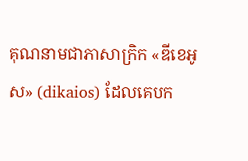គុណនាមជាភាសាក្រិក «ឌីខេអូស» (dikaios) ដែលគេបក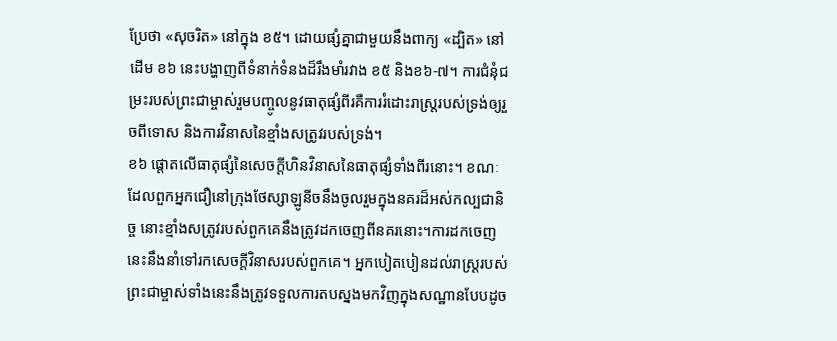ប្រែថា «សុចរិត» នៅក្នុង ខ៥។ ដោយផ្សំគ្នាជាមួយនឹងពាក្យ «ដ្បិត» នៅដើម ខ៦ នេះបង្ហាញពីទំនាក់ទំនងដ៏រឹងមាំរវាង ខ៥ និងខ៦-៧។ ការជំនុំជម្រះរបស់ព្រះជាម្ចាស់រួមបញ្ចូលនូវធាតុផ្សំពីរគឺការរំដោះរាស្ដ្ររបស់ទ្រង់ឲ្យរួចពីទោស និងការវិនាសនៃខ្មាំងសត្រូវរបស់ទ្រង់។
ខ៦ ផ្ដោតលើធាតុផ្សំនៃសេចក្ដីហិនវិនាសនៃធាតុផ្សំទាំងពីរនោះ។ ខណៈដែលពួកអ្នកជឿនៅក្រុងថែស្សាឡូនីចនឹងចូលរួមក្នុងនគរដ៏អស់កល្បជានិច្ច នោះខ្មាំងសត្រូវរបស់ពួកគេនឹងត្រូវដកចេញពីនគរនោះ។ការដកចេញនេះនឹងនាំទៅរកសេចក្ដីវិនាសរបស់ពួកគេ។ អ្នកបៀតបៀនដល់រាស្ដ្ររបស់ព្រះជាម្ចាស់ទាំងនេះនឹងត្រូវទទួលការតបស្នងមកវិញក្នុងសណ្ឋានបែបដូច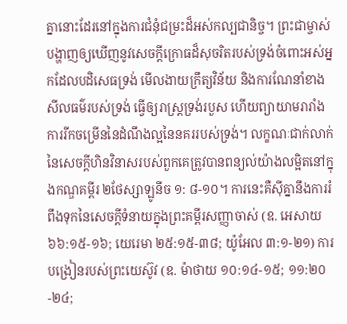គ្នានោះដែរនៅក្នុងការជំនុំជម្រះដ៏អស់កល្បជានិច្ច។ ព្រះជាម្ចាស់បង្ហាញឲ្យឃើញនូវសេចក្ដីក្រោធដ៏សុចរិតរបស់ទ្រង់ចំពោះអស់អ្នកដែលបដិសេធទ្រង់ មើលងាយក្រឹត្យវិន័យ និងការណែនាំខាងសីលធម៌របស់ទ្រង់ ធ្វើឲ្យរាស្ត្រទ្រង់របួស ហើយព្យាយាមរារាំងការរីកចម្រើននៃដំណឹងល្អនៃនគររបស់ទ្រង់។ លក្ខណៈជាក់លាក់នៃសេចក្ដីហិនវិនាសរបស់ពួកគេត្រូវបានពន្យល់យ៉ាងលម្អិតនៅក្នុងកណ្ឌគម្ពីរ ២ថែស្សាឡូនីច ១: ៨-១០។ ការនេះគឺស៊ីគ្នានឹងការរំពឹងទុកនៃសេចក្ដីទំនាយក្នុងព្រះគម្ពីរសញ្ញាចាស់ (ឧ. អេសាយ ៦៦:១៥-១៦; យេរេមា ២៥:១៥-៣៨; យ៉ូអែល ៣:១-២១) ការបង្រៀនរបស់ព្រះយេស៊ូវ (ឧ. ម៉ាថាយ ១០:១៤-១៥; ១១:២០-២៤;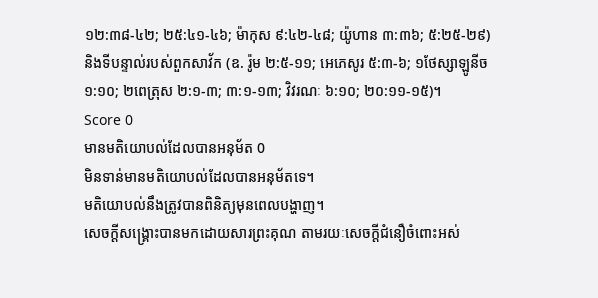១២:៣៨-៤២; ២៥:៤១-៤៦; ម៉ាកុស ៩:៤២-៤៨; យ៉ូហាន ៣:៣៦; ៥:២៥-២៩) និងទីបន្ទាល់របស់ពួកសាវ័ក (ឧ. រ៉ូម ២:៥-១១; អេភេសូរ ៥:៣-៦; ១ថែស្សាឡូនីច ១:១០; ២ពេត្រុស ២:១-៣; ៣:១-១៣; វិវរណៈ ៦:១០; ២០:១១-១៥)។
Score 0
មានមតិយោបល់ដែលបានអនុម័ត 0
មិនទាន់មានមតិយោបល់ដែលបានអនុម័តទេ។
មតិយោបល់នឹងត្រូវបានពិនិត្យមុនពេលបង្ហាញ។
សេចក្តីសង្គ្រោះបានមកដោយសារព្រះគុណ តាមរយៈសេចក្ដីជំនឿចំពោះអស់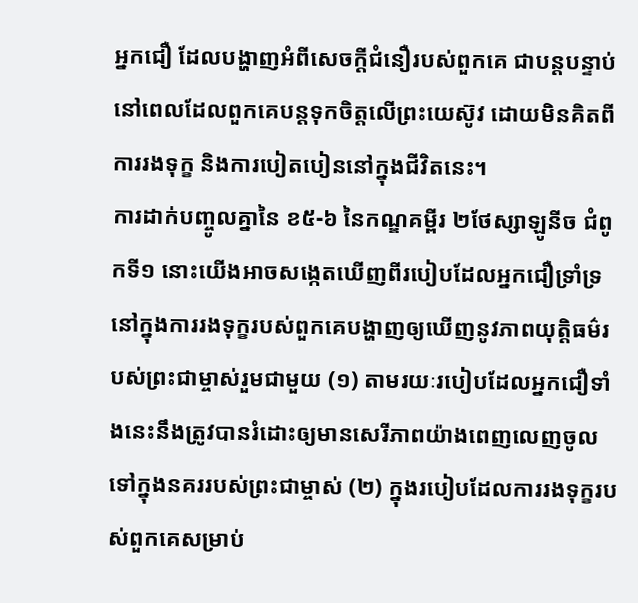អ្នកជឿ ដែលបង្ហាញអំពីសេចក្ដីជំនឿរបស់ពួកគេ ជាបន្តបន្ទាប់នៅពេលដែលពួកគេបន្តទុកចិត្តលើព្រះយេស៊ូវ ដោយមិនគិតពីការរងទុក្ខ និងការបៀតបៀននៅក្នុងជីវិតនេះ។
ការដាក់បញ្ចូលគ្នានៃ ខ៥-៦ នៃកណ្ឌគម្ពីរ ២ថែស្សាឡូនីច ជំពូកទី១ នោះយើងអាចសង្កេតឃើញពីរបៀបដែលអ្នកជឿទ្រាំទ្រនៅក្នុងការរងទុក្ខរបស់ពួកគេបង្ហាញឲ្យឃើញនូវភាពយុត្តិធម៌របស់ព្រះជាម្ចាស់រួមជាមួយ (១) តាមរយៈរបៀបដែលអ្នកជឿទាំងនេះនឹងត្រូវបានរំដោះឲ្យមានសេរីភាពយ៉ាងពេញលេញចូលទៅក្នុងនគររបស់ព្រះជាម្ចាស់ (២) ក្នុងរបៀបដែលការរងទុក្ខរបស់ពួកគេសម្រាប់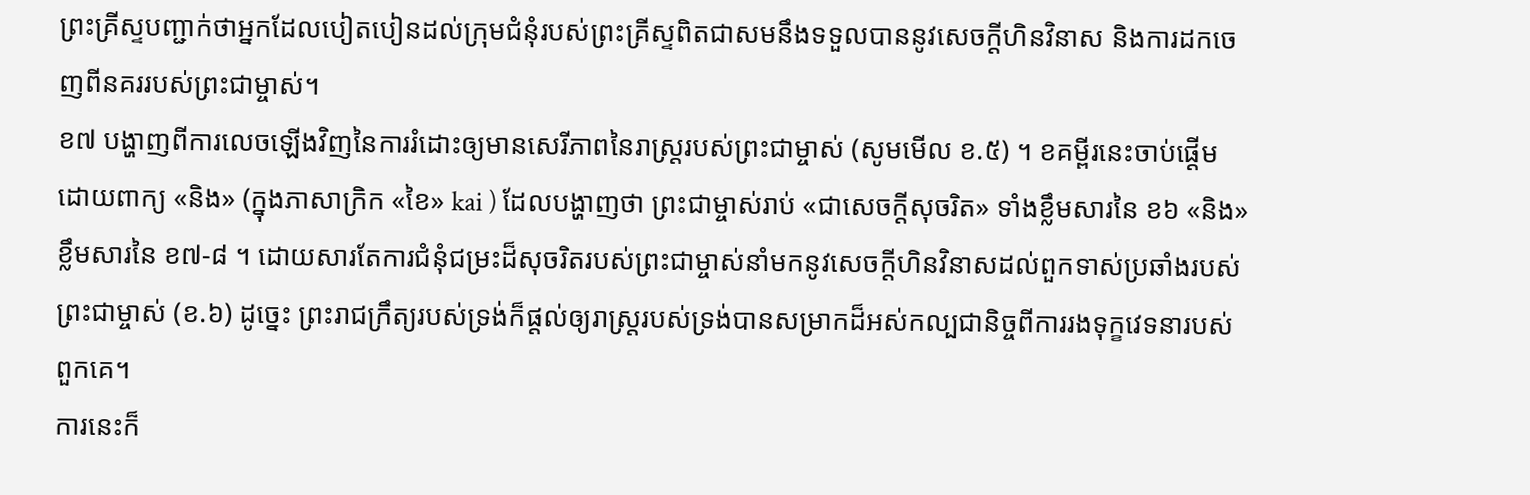ព្រះគ្រីស្ទបញ្ជាក់ថាអ្នកដែលបៀតបៀនដល់ក្រុមជំនុំរបស់ព្រះគ្រីស្ទពិតជាសមនឹងទទួលបាននូវសេចក្ដីហិនវិនាស និងការដកចេញពីនគររបស់ព្រះជាម្ចាស់។
ខ៧ បង្ហាញពីការលេចឡើងវិញនៃការរំដោះឲ្យមានសេរីភាពនៃរាស្ដ្ររបស់ព្រះជាម្ចាស់ (សូមមើល ខ.៥) ។ ខគម្ពីរនេះចាប់ផ្ដើមដោយពាក្យ «និង» (ក្នុងភាសាក្រិក «ខៃ» kai ) ដែលបង្ហាញថា ព្រះជាម្ចាស់រាប់ «ជាសេចក្ដីសុចរិត» ទាំងខ្លឹមសារនៃ ខ៦ «និង» ខ្លឹមសារនៃ ខ៧-៨ ។ ដោយសារតែការជំនុំជម្រះដ៏សុចរិតរបស់ព្រះជាម្ចាស់នាំមកនូវសេចក្ដីហិនវិនាសដល់ពួកទាស់ប្រឆាំងរបស់ព្រះជាម្ចាស់ (ខ.៦) ដូច្នេះ ព្រះរាជក្រឹត្យរបស់ទ្រង់ក៏ផ្តល់ឲ្យរាស្ដ្ររបស់ទ្រង់បានសម្រាកដ៏អស់កល្បជានិច្ចពីការរងទុក្ខវេទនារបស់ពួកគេ។
ការនេះក៏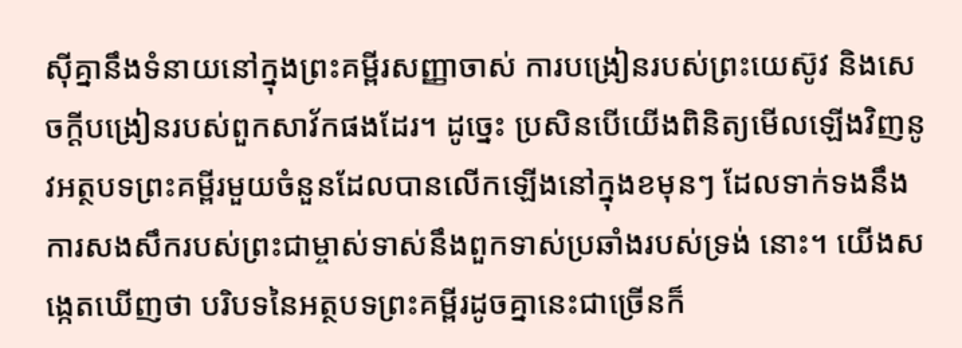ស៊ីគ្នានឹងទំនាយនៅក្នុងព្រះគម្ពីរសញ្ញាចាស់ ការបង្រៀនរបស់ព្រះយេស៊ូវ និងសេចក្ដីបង្រៀនរបស់ពួកសាវ័កផងដែរ។ ដូច្នេះ ប្រសិនបើយើងពិនិត្យមើលឡើងវិញនូវអត្ថបទព្រះគម្ពីរមួយចំនួនដែលបានលើកឡើងនៅក្នុងខមុនៗ ដែលទាក់ទងនឹងការសងសឹករបស់ព្រះជាម្ចាស់ទាស់នឹងពួកទាស់ប្រឆាំងរបស់ទ្រង់ នោះ។ យើងសង្កេតឃើញថា បរិបទនៃអត្ថបទព្រះគម្ពីរដូចគ្នានេះជាច្រើនក៏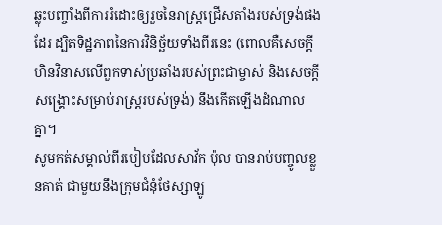ឆ្លុះបញ្ចាំងពីការរំដោះឲ្យរួចនៃរាស្ត្រជ្រើសតាំងរបស់ទ្រង់ផងដែរ ដ្បិតទិដ្ឋភាពនៃការវិនិច្ឆ័យទាំងពីរនេះ (ពោលគឺសេចក្ដីហិនវិនាសលើពួកទាស់ប្រឆាំងរបស់ព្រះជាម្ចាស់ និងសេចក្ដីសង្គ្រោះសម្រាប់រាស្ត្ររបស់ទ្រង់) នឹងកើតឡើងដំណាលគ្នា។
សូមកត់សម្គាល់ពីរបៀបដែលសាវ័ក ប៉ុល បានរាប់បញ្ចូលខ្លួនគាត់ ជាមួយនឹងក្រុមជំនុំថែស្សាឡូ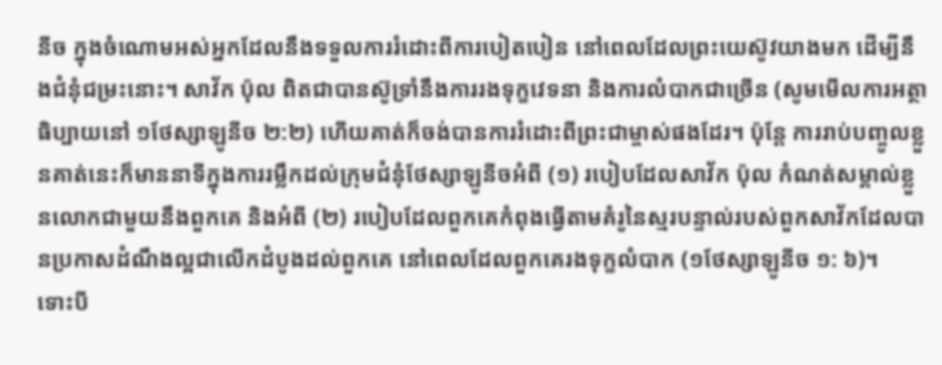នីច ក្នុងចំណោមអស់អ្នកដែលនឹងទទួលការរំដោះពីការបៀតបៀន នៅពេលដែលព្រះយេស៊ូវយាងមក ដើម្បីនឹងជំនុំជម្រះនោះ។ សាវ័ក ប៉ុល ពិតជាបានស៊ូទ្រាំនឹងការរងទុក្ខវេទនា និងការលំបាកជាច្រើន (សូមមើលការអត្ថាធិប្បាយនៅ ១ថែស្សាឡូនីច ២:២) ហើយគាត់ក៏ចង់បានការរំដោះពីព្រះជាម្ចាស់ផងដែរ។ ប៉ុន្តែ ការរាប់បញ្ចូលខ្លួនគាត់នេះក៏មាននាទីក្នុងការរម្លឹកដល់ក្រុមជំនុំថែស្សាឡូនីចអំពី (១) របៀបដែលសាវ័ក ប៉ុល កំណត់សម្គាល់ខ្លួនលោកជាមួយនឹងពួកគេ និងអំពី (២) របៀបដែលពួកគេកំពុងធ្វើតាមគំរូនៃស្មរបន្ទាល់របស់ពួកសាវ័កដែលបានប្រកាសដំណឹងល្អជាលើកដំបូងដល់ពួកគេ នៅពេលដែលពួកគេរងទុក្ខលំបាក (១ថែស្សាឡូនីច ១: ៦)។
ទោះបី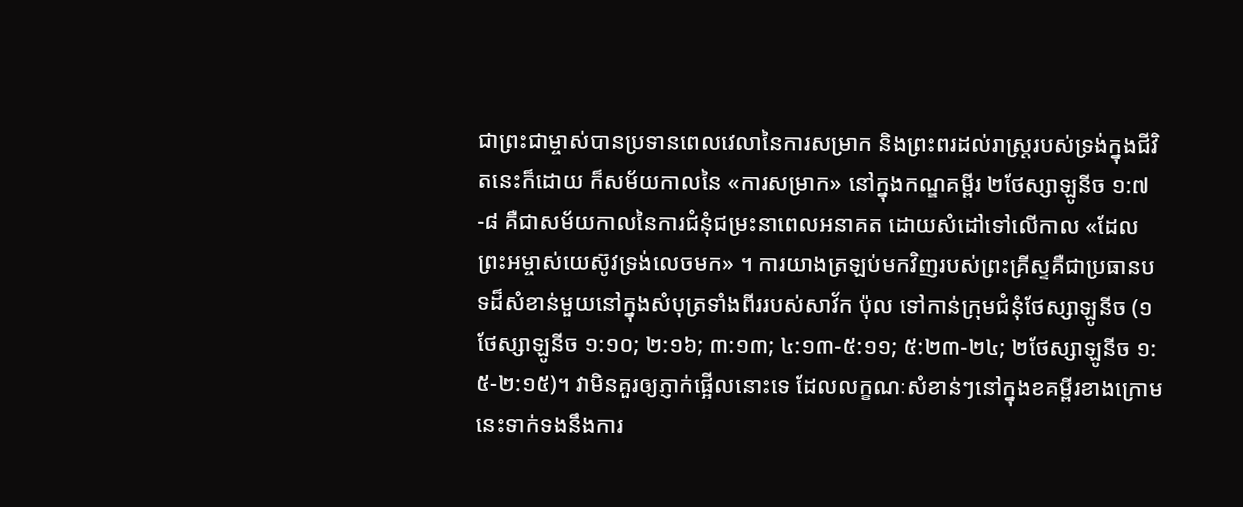ជាព្រះជាម្ចាស់បានប្រទានពេលវេលានៃការសម្រាក និងព្រះពរដល់រាស្ដ្ររបស់ទ្រង់ក្នុងជីវិតនេះក៏ដោយ ក៏សម័យកាលនៃ «ការសម្រាក» នៅក្នុងកណ្ឌគម្ពីរ ២ថែស្សាឡូនីច ១:៧-៨ គឺជាសម័យកាលនៃការជំនុំជម្រះនាពេលអនាគត ដោយសំដៅទៅលើកាល «ដែលព្រះអម្ចាស់យេស៊ូវទ្រង់លេចមក» ។ ការយាងត្រឡប់មកវិញរបស់ព្រះគ្រីស្ទគឺជាប្រធានបទដ៏សំខាន់មួយនៅក្នុងសំបុត្រទាំងពីររបស់សាវ័ក ប៉ុល ទៅកាន់ក្រុមជំនុំថែស្សាឡូនីច (១ថែស្សាឡូនីច ១:១០; ២:១៦; ៣:១៣; ៤:១៣-៥:១១; ៥:២៣-២៤; ២ថែស្សាឡូនីច ១:៥-២:១៥)។ វាមិនគួរឲ្យភ្ញាក់ផ្អើលនោះទេ ដែលលក្ខណៈសំខាន់ៗនៅក្នុងខគម្ពីរខាងក្រោមនេះទាក់ទងនឹងការ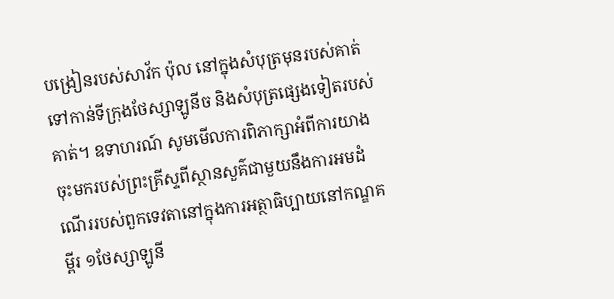បង្រៀនរបស់សាវ័ក ប៉ុល នៅក្នុងសំបុត្រមុនរបស់គាត់ទៅកាន់ទីក្រុងថែស្សាឡូនីច និងសំបុត្រផ្សេងទៀតរបស់គាត់។ ឧទាហរណ៍ សូមមើលការពិភាក្សាអំពីការយាងចុះមករបស់ព្រះគ្រីស្ទពីស្ថានសួគ៌ជាមួយនឹងការអមដំណើររបស់ពួកទេវតានៅក្នុងការអត្ថាធិប្បាយនៅកណ្ឌគម្ពីរ ១ថែស្សាឡូនី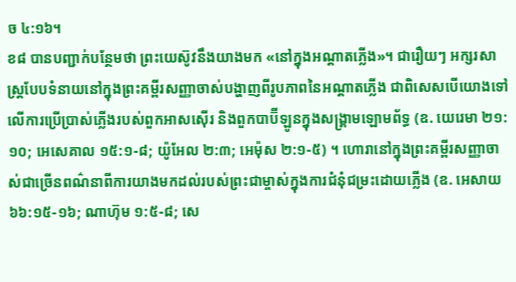ច ៤:១៦។
ខ៨ បានបញ្ជាក់បន្ថែមថា ព្រះយេស៊ូវនឹងយាងមក «នៅក្នុងអណ្ដាតភ្លើង»។ ជារឿយៗ អក្សរសាស្ត្របែបទំនាយនៅក្នុងព្រះគម្ពីរសញ្ញាចាស់បង្ហាញពីរូបភាពនៃអណ្ដាតភ្លើង ជាពិសេសបើយោងទៅលើការប្រើប្រាស់ភ្លើងរបស់ពួកអាសស៊ើរ និងពួកបាប៊ីឡូនក្នុងសង្គ្រាមឡោមព័ទ្ធ (ឧ. យេរេមា ២១:១០; អេសេគាល ១៥:១-៨; យ៉ូអែល ២:៣; អេម៉ុស ២:១-៥) ។ ហោរានៅក្នុងព្រះគម្ពីរសញ្ញាចាស់ជាច្រើនពណ៌នាពីការយាងមកដល់របស់ព្រះជាម្ចាស់ក្នុងការជំនុំជម្រះដោយភ្លើង (ឧ. អេសាយ ៦៦:១៥-១៦; ណាហ៊ុម ១:៥-៨; សេ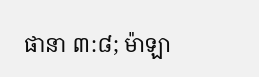ផានា ៣:៨; ម៉ាឡា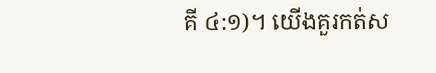គី ៤:១)។ យើងគួរកត់ស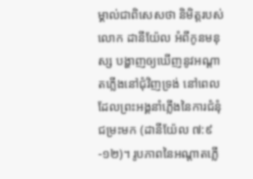ម្គាល់ជាពិសេសថា និមិត្តរបស់លោក ដានីយ៉ែល អំពីកូនមនុស្ស បង្ហាញឲ្យឃើញនូវអណ្ដាតភ្លើងនៅជុំវិញទ្រង់ នៅពេលដែលព្រះអង្គនាំភ្លើងនៃការជំនុំជម្រះមក (ដានីយ៉ែល ៧:៩-១២)។ រូបភាពនៃអណ្ដាតភ្លើ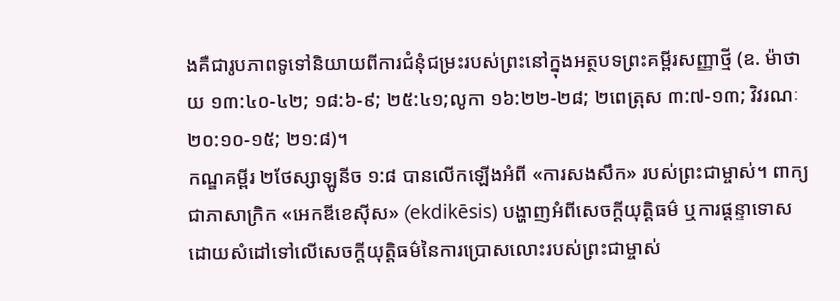ងគឺជារូបភាពទូទៅនិយាយពីការជំនុំជម្រះរបស់ព្រះនៅក្នុងអត្ថបទព្រះគម្ពីរសញ្ញាថ្មី (ឧ. ម៉ាថាយ ១៣:៤០-៤២; ១៨:៦-៩; ២៥:៤១;លូកា ១៦:២២-២៨; ២ពេត្រុស ៣:៧-១៣; វិវរណៈ ២០:១០-១៥; ២១:៨)។
កណ្ឌគម្ពីរ ២ថែស្សាឡូនីច ១:៨ បានលើកឡើងអំពី «ការសងសឹក» របស់ព្រះជាម្ចាស់។ ពាក្យជាភាសាក្រិក «អេកឌីខេស៊ីស» (ekdikēsis) បង្ហាញអំពីសេចក្ដីយុត្តិធម៌ ឬការផ្ដន្ទាទោស ដោយសំដៅទៅលើសេចក្ដីយុត្តិធម៌នៃការប្រោសលោះរបស់ព្រះជាម្ចាស់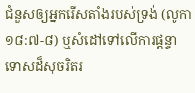ជំនួសឲ្យអ្នករើសតាំងរបស់ទ្រង់ (លូកា ១៨:៧-៨) ឬសំដៅទៅលើការផ្ដន្ទាទោសដ៏សុចរិតរ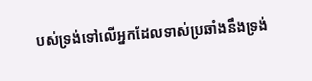បស់ទ្រង់ទៅលើអ្នកដែលទាស់ប្រឆាំងនឹងទ្រង់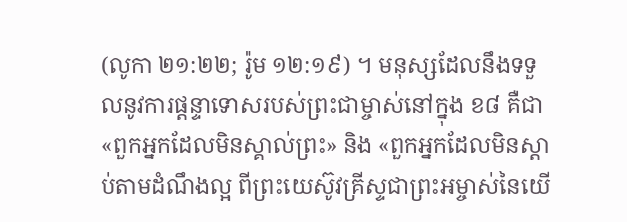(លូកា ២១:២២; រ៉ូម ១២:១៩) ។ មនុស្សដែលនឹងទទួលនូវការផ្ដន្ទាទោសរបស់ព្រះជាម្ចាស់នៅក្នុង ខ៨ គឺជា «ពួកអ្នកដែលមិនស្គាល់ព្រះ» និង «ពួកអ្នកដែលមិនស្តាប់តាមដំណឹងល្អ ពីព្រះយេស៊ូវគ្រីស្ទជាព្រះអម្ចាស់នៃយើ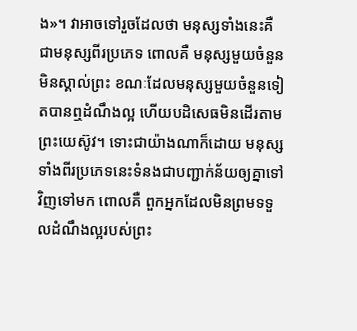ង»។ វាអាចទៅរួចដែលថា មនុស្សទាំងនេះគឺជាមនុស្សពីរប្រភេទ ពោលគឺ មនុស្សមួយចំនួនមិនស្គាល់ព្រះ ខណៈដែលមនុស្សមួយចំនួនទៀតបានឮដំណឹងល្អ ហើយបដិសេធមិនដើរតាមព្រះយេស៊ូវ។ ទោះជាយ៉ាងណាក៏ដោយ មនុស្សទាំងពីរប្រភេទនេះទំនងជាបញ្ជាក់ន័យឲ្យគ្នាទៅវិញទៅមក ពោលគឺ ពួកអ្នកដែលមិនព្រមទទួលដំណឹងល្អរបស់ព្រះ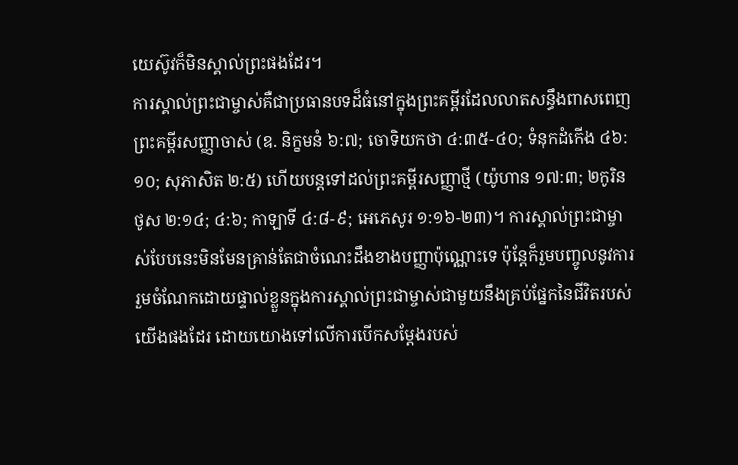យេស៊ូវក៏មិនស្គាល់ព្រះផងដែរ។
ការស្គាល់ព្រះជាម្ចាស់គឺជាប្រធានបទដ៏ធំនៅក្នុងព្រះគម្ពីរដែលលាតសន្ធឹងពាសពេញព្រះគម្ពីរសញ្ញាចាស់ (ឧ. និក្ខមនំ ៦:៧; ចោទិយកថា ៤:៣៥-៤០; ទំនុកដំកើង ៤៦:១០; សុភាសិត ២:៥) ហើយបន្តទៅដល់ព្រះគម្ពីរសញ្ញាថ្មី (យ៉ូហាន ១៧:៣; ២កូរិនថូស ២:១៤; ៤:៦; កាឡាទី ៤:៨-៩; អេភេសូរ ១:១៦-២៣)។ ការស្គាល់ព្រះជាម្ចាស់បែបនេះមិនមែនគ្រាន់តែជាចំណេះដឹងខាងបញ្ញាប៉ុណ្ណោះទេ ប៉ុន្តែក៏រួមបញ្ចូលនូវការរួមចំណែកដោយផ្ទាល់ខ្លួនក្នុងការស្គាល់ព្រះជាម្ចាស់ជាមួយនឹងគ្រប់ផ្នែកនៃជីវិតរបស់យើងផងដែរ ដោយយោងទៅលើការបើកសម្ដែងរបស់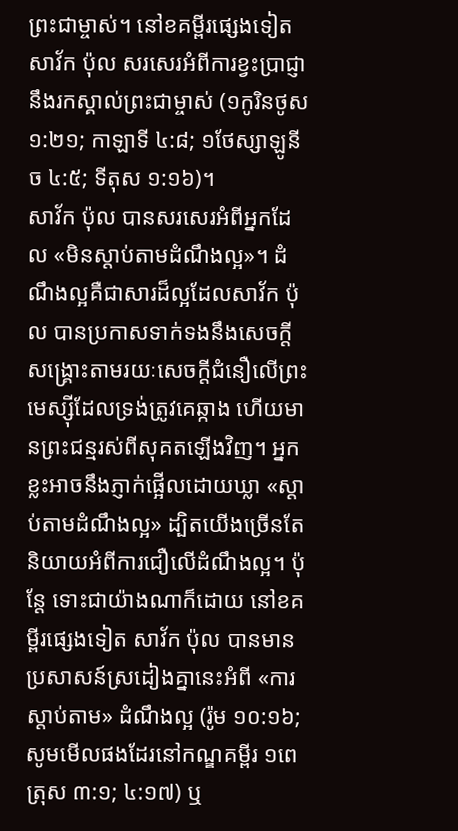ព្រះជាម្ចាស់។ នៅខគម្ពីរផ្សេងទៀត សាវ័ក ប៉ុល សរសេរអំពីការខ្វះប្រាជ្ញានឹងរកស្គាល់ព្រះជាម្ចាស់ (១កូរិនថូស ១:២១; កាឡាទី ៤:៨; ១ថែស្សាឡូនីច ៤:៥; ទីតុស ១:១៦)។
សាវ័ក ប៉ុល បានសរសេរអំពីអ្នកដែល «មិនស្តាប់តាមដំណឹងល្អ»។ ដំណឹងល្អគឺជាសារដ៏ល្អដែលសាវ័ក ប៉ុល បានប្រកាសទាក់ទងនឹងសេចក្ដីសង្គ្រោះតាមរយៈសេចក្ដីជំនឿលើព្រះមេស្ស៊ីដែលទ្រង់ត្រូវគេឆ្កាង ហើយមានព្រះជន្មរស់ពីសុគតឡើងវិញ។ អ្នកខ្លះអាចនឹងភ្ញាក់ផ្អើលដោយឃ្លា «ស្ដាប់តាមដំណឹងល្អ» ដ្បិតយើងច្រើនតែនិយាយអំពីការជឿលើដំណឹងល្អ។ ប៉ុន្តែ ទោះជាយ៉ាងណាក៏ដោយ នៅខគម្ពីរផ្សេងទៀត សាវ័ក ប៉ុល បានមានប្រសាសន៍ស្រដៀងគ្នានេះអំពី «ការស្តាប់តាម» ដំណឹងល្អ (រ៉ូម ១០:១៦; សូមមើលផងដែរនៅកណ្ឌគម្ពីរ ១ពេត្រុស ៣:១; ៤:១៧) ឬ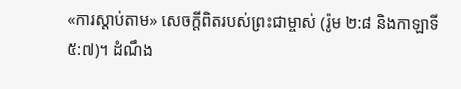«ការស្តាប់តាម» សេចក្តីពិតរបស់ព្រះជាម្ចាស់ (រ៉ូម ២:៨ និងកាឡាទី ៥:៧)។ ដំណឹង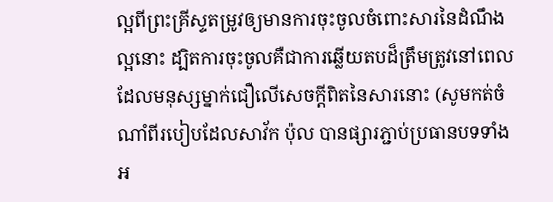ល្អពីព្រះគ្រីស្ទតម្រូវឲ្យមានការចុះចូលចំពោះសារនៃដំណឹងល្អនោះ ដ្បិតការចុះចូលគឺជាការឆ្លើយតបដ៏ត្រឹមត្រូវនៅពេលដែលមនុស្សម្នាក់ជឿលើសេចក្ដីពិតនៃសារនោះ (សូមកត់ចំណាំពីរបៀបដែលសាវ័ក ប៉ុល បានផ្សារភ្ជាប់ប្រធានបទទាំងអ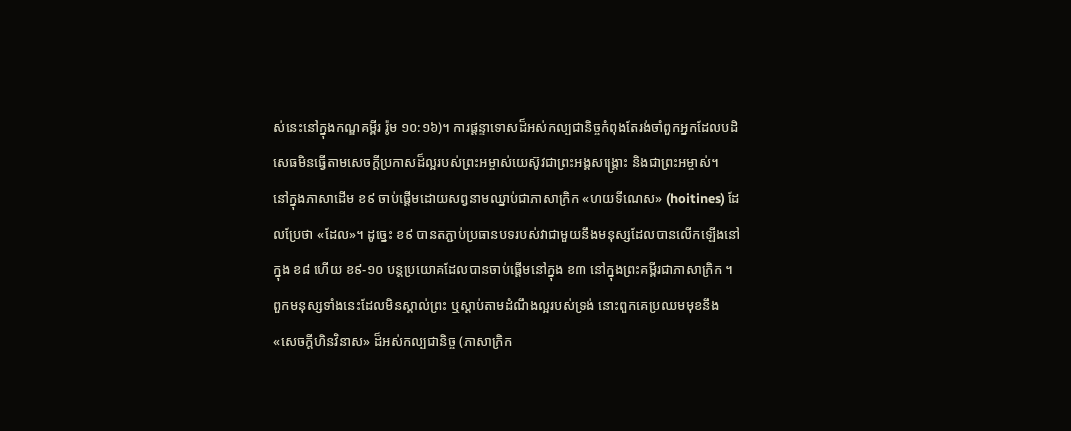ស់នេះនៅក្នុងកណ្ឌគម្ពីរ រ៉ូម ១០:១៦)។ ការផ្ដន្ទាទោសដ៏អស់កល្បជានិច្ចកំពុងតែរង់ចាំពួកអ្នកដែលបដិសេធមិនធ្វើតាមសេចក្ដីប្រកាសដ៏ល្អរបស់ព្រះអម្ចាស់យេស៊ូវជាព្រះអង្គសង្គ្រោះ និងជាព្រះអម្ចាស់។
នៅក្នុងភាសាដើម ខ៩ ចាប់ផ្ដើមដោយសព្វនាមឈ្នាប់ជាភាសាក្រិក «ហយទីណេស» (hoitines) ដែលប្រែថា «ដែល»។ ដូច្នេះ ខ៩ បានតភ្ជាប់ប្រធានបទរបស់វាជាមួយនឹងមនុស្សដែលបានលើកឡើងនៅក្នុង ខ៨ ហើយ ខ៩-១០ បន្តប្រយោគដែលបានចាប់ផ្ដើមនៅក្នុង ខ៣ នៅក្នុងព្រះគម្ពីរជាភាសាក្រិក ។ ពួកមនុស្សទាំងនេះដែលមិនស្គាល់ព្រះ ឬស្ដាប់តាមដំណឹងល្អរបស់ទ្រង់ នោះពួកគេប្រឈមមុខនឹង «សេចក្ដីហិនវិនាស» ដ៏អស់កល្បជានិច្ច (ភាសាក្រិក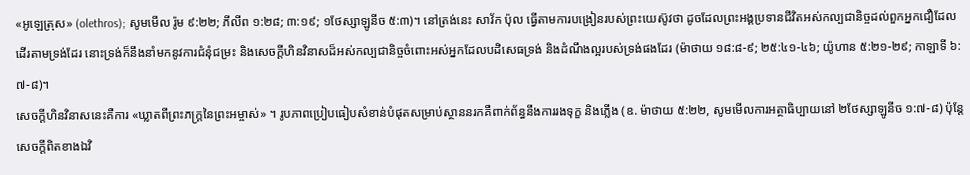«អូឡេត្រុស» (olethros); សូមមើល រ៉ូម ៩:២២; ភីលីព ១:២៨; ៣:១៩; ១ថែស្សាឡូនីច ៥:៣)។ នៅត្រង់នេះ សាវ័ក ប៉ុល ធ្វើតាមការបង្រៀនរបស់ព្រះយេស៊ូវថា ដូចដែលព្រះអង្គប្រទានជីវិតអស់កល្បជានិច្ចដល់ពួកអ្នកជឿដែលដើរតាមទ្រង់ដែរ នោះទ្រង់ក៏នឹងនាំមកនូវការជំនុំជម្រះ និងសេចក្តីហិនវិនាសដ៏អស់កល្បជានិច្ចចំពោះអស់អ្នកដែលបដិសេធទ្រង់ និងដំណឹងល្អរបស់ទ្រង់ផងដែរ (ម៉ាថាយ ១៨:៨-៩; ២៥:៤១-៤៦; យ៉ូហាន ៥:២១-២៩; កាឡាទី ៦:៧-៨)។
សេចក្ដីហិនវិនាសនេះគឺការ «ឃ្លាតពីព្រះភក្ត្រនៃព្រះអម្ចាស់» ។ រូបភាពប្រៀបធៀបសំខាន់បំផុតសម្រាប់ស្ថាននរកគឺពាក់ព័ន្ធនឹងការរងទុក្ខ និងភ្លើង (ឧ. ម៉ាថាយ ៥:២២, សូមមើលការអត្ថាធិប្បាយនៅ ២ថែស្សាឡូនីច ១:៧-៨) ប៉ុន្តែ សេចក្តីពិតខាងឯវិ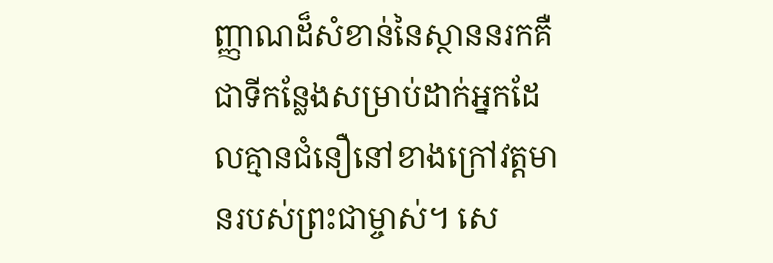ញ្ញាណដ៏សំខាន់នៃស្ថាននរកគឺជាទីកន្លែងសម្រាប់ដាក់អ្នកដែលគ្មានជំនឿនៅខាងក្រៅវត្តមានរបស់ព្រះជាម្ចាស់។ សេ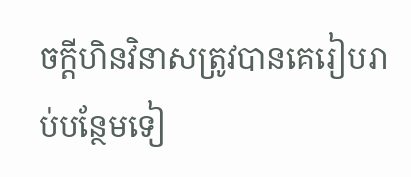ចក្ដីហិនវិនាសត្រូវបានគេរៀបរាប់បន្ថែមទៀ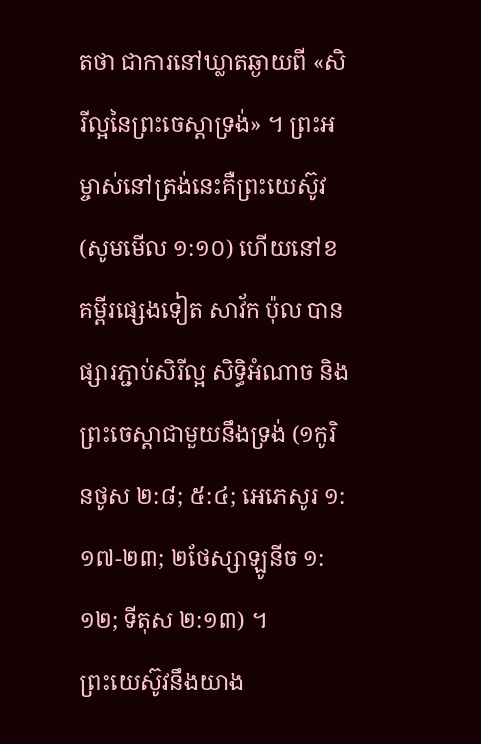តថា ជាការនៅឃ្លាតឆ្ងាយពី «សិរីល្អនៃព្រះចេស្ដាទ្រង់» ។ ព្រះអម្ចាស់នៅត្រង់នេះគឺព្រះយេស៊ូវ (សូមមើល ១:១០) ហើយនៅខគម្ពីរផ្សេងទៀត សាវ័ក ប៉ុល បានផ្សារភ្ជាប់សិរីល្អ សិទ្ធិអំណាច និងព្រះចេស្ដាជាមួយនឹងទ្រង់ (១កូរិនថូស ២:៨; ៥:៤; អេភេសូរ ១:១៧-២៣; ២ថែស្សាឡូនីច ១:១២; ទីតុស ២:១៣) ។
ព្រះយេស៊ូវនឹងយាង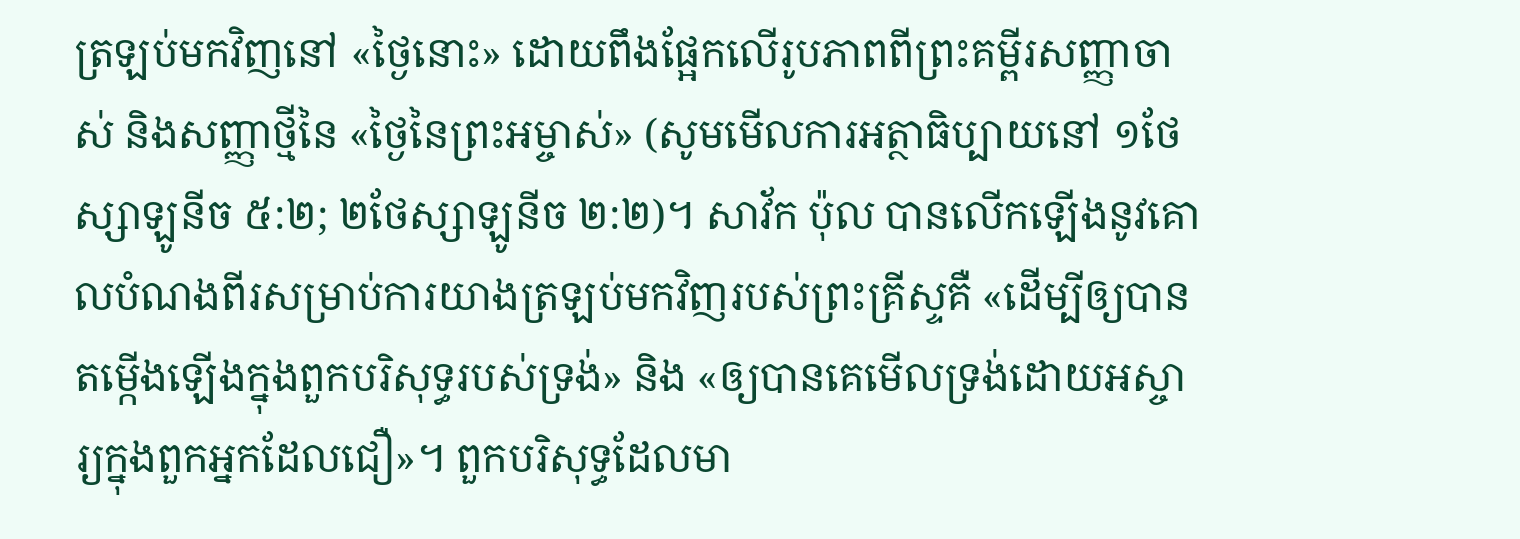ត្រឡប់មកវិញនៅ «ថ្ងៃនោះ» ដោយពឹងផ្អែកលើរូបភាពពីព្រះគម្ពីរសញ្ញាចាស់ និងសញ្ញាថ្មីនៃ «ថ្ងៃនៃព្រះអម្ចាស់» (សូមមើលការអត្ថាធិប្បាយនៅ ១ថែស្សាឡូនីច ៥:២; ២ថែស្សាឡូនីច ២:២)។ សាវ័ក ប៉ុល បានលើកឡើងនូវគោលបំណងពីរសម្រាប់ការយាងត្រឡប់មកវិញរបស់ព្រះគ្រីស្ទគឺ «ដើម្បីឲ្យបានតម្កើងឡើងក្នុងពួកបរិសុទ្ធរបស់ទ្រង់» និង «ឲ្យបានគេមើលទ្រង់ដោយអស្ចារ្យក្នុងពួកអ្នកដែលជឿ»។ ពួកបរិសុទ្ធដែលមា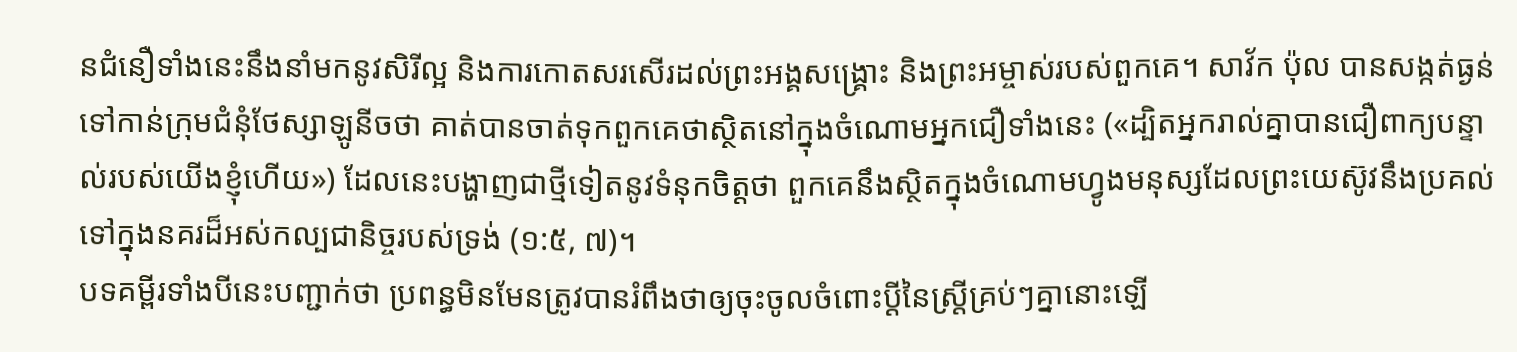នជំនឿទាំងនេះនឹងនាំមកនូវសិរីល្អ និងការកោតសរសើរដល់ព្រះអង្គសង្គ្រោះ និងព្រះអម្ចាស់របស់ពួកគេ។ សាវ័ក ប៉ុល បានសង្កត់ធ្ងន់ទៅកាន់ក្រុមជំនុំថែស្សាឡូនីចថា គាត់បានចាត់ទុកពួកគេថាស្ថិតនៅក្នុងចំណោមអ្នកជឿទាំងនេះ («ដ្បិតអ្នករាល់គ្នាបានជឿពាក្យបន្ទាល់របស់យើងខ្ញុំហើយ») ដែលនេះបង្ហាញជាថ្មីទៀតនូវទំនុកចិត្តថា ពួកគេនឹងស្ថិតក្នុងចំណោមហ្វូងមនុស្សដែលព្រះយេស៊ូវនឹងប្រគល់ទៅក្នុងនគរដ៏អស់កល្បជានិច្ចរបស់ទ្រង់ (១:៥, ៧)។
បទគម្ពីរទាំងបីនេះបញ្ជាក់ថា ប្រពន្ធមិនមែនត្រូវបានរំពឹងថាឲ្យចុះចូលចំពោះប្ដីនៃស្ត្រីគ្រប់ៗគ្នានោះឡើ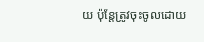យ ប៉ុន្តែត្រូវចុះចូលដោយ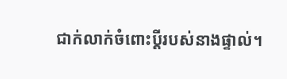ជាក់លាក់ចំពោះប្ដីរបស់នាងផ្ទាល់។